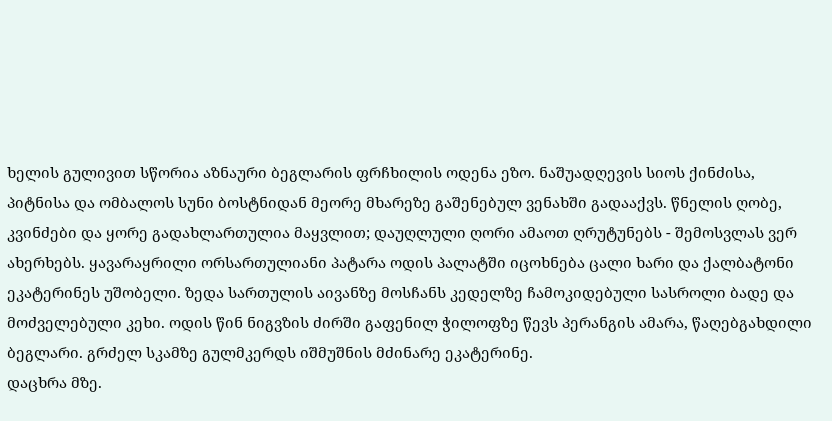ხელის გულივით სწორია აზნაური ბეგლარის ფრჩხილის ოდენა ეზო. ნაშუადღევის სიოს ქინძისა, პიტნისა და ომბალოს სუნი ბოსტნიდან მეორე მხარეზე გაშენებულ ვენახში გადააქვს. წნელის ღობე, კვინძები და ყორე გადახლართულია მაყვლით; დაუღლული ღორი ამაოთ ღრუტუნებს - შემოსვლას ვერ ახერხებს. ყავარაყრილი ორსართულიანი პატარა ოდის პალატში იცოხნება ცალი ხარი და ქალბატონი ეკატერინეს უშობელი. ზედა სართულის აივანზე მოსჩანს კედელზე ჩამოკიდებული სასროლი ბადე და მოძველებული კეხი. ოდის წინ ნიგვზის ძირში გაფენილ ჭილოფზე წევს პერანგის ამარა, წაღებგახდილი ბეგლარი. გრძელ სკამზე გულმკერდს იშმუშნის მძინარე ეკატერინე.
დაცხრა მზე.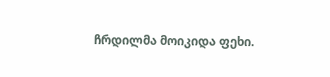ჩრდილმა მოიკიდა ფეხი.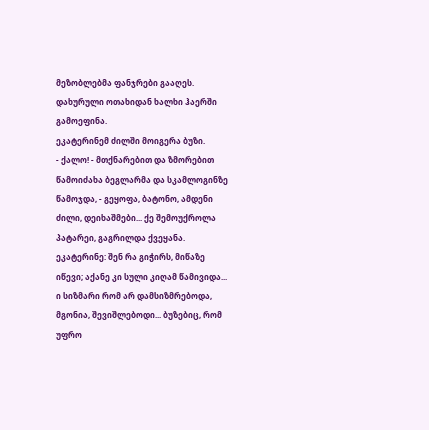მეზობლებმა ფანჯრები გააღეს. დახურული ოთახიდან ხალხი ჰაერში გამოეფინა.
ეკატერინემ ძილში მოიგერა ბუზი.
- ქალო! - მთქნარებით და ზმორებით წამოიძახა ბეგლარმა და სკამლოგინზე წამოჯდა, - გეყოფა, ბატონო, ამდენი ძილი, დეიხაშმები... ქე შემოუქროლა პატარეი, გაგრილდა ქვეყანა.
ეკატერინე: შენ რა გიჭირს, მიწაზე იწევი; აქანე კი სული კიღამ წამივიდა... ი სიზმარი რომ არ დამსიზმრებოდა, მგონია, შევიშლებოდი... ბუზებიც, რომ უფრო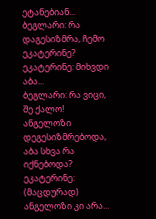ეტანებიან...
ბეგლარი: რა დაგესიზმრა, ჩემო ეკატერინე?
ეკატერინე: მიხვდი აბა...
ბეგლარი: რა ვიცი, შე ქალო! ანგელოზი დეგესიზმრებოდა, აბა სხვა რა იქნებოდა?
ეკატერინე: (მაცდურად) ანგელოზი კი არა...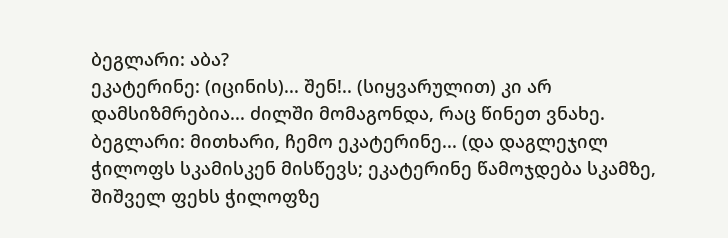ბეგლარი: აბა?
ეკატერინე: (იცინის)... შენ!.. (სიყვარულით) კი არ დამსიზმრებია... ძილში მომაგონდა, რაც წინეთ ვნახე.
ბეგლარი: მითხარი, ჩემო ეკატერინე... (და დაგლეჯილ ჭილოფს სკამისკენ მისწევს; ეკატერინე წამოჯდება სკამზე, შიშველ ფეხს ჭილოფზე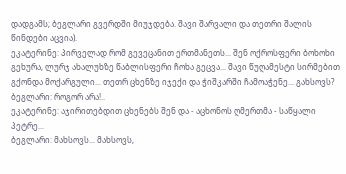დადგამს; ბეგლარი გვერდში მიუჯდება. შავი შარვალი და თეთრი შალის წინდები აცვია).
ეკატერინე: პირველად რომ გევეცანით ერთმანეთს... შენ ოქროსფერი ბოხოხი გეხურა, ლურჯ ახალუხზე წაბლისფერი ჩოხა გეცვა... შავი წუღამესტი სირმებით გქონდა მოქარგული... თეთრ ცხენზე იჯექი და ჭიშკარში ჩამოაჭენე... გახსოვს?
ბეგლარი: როგორ არა!..
ეკატერინე: აჯირითებდით ცხენებს შენ და - აცხონოს ღმერთმა - საწყალი პეტრე...
ბეგლარი: მახსოვს... მახსოვს,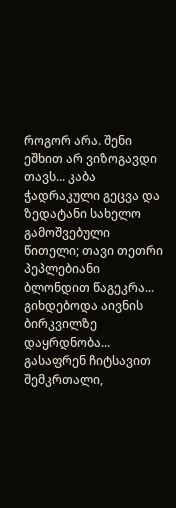როგორ არა. შენი ეშხით არ ვიზოგავდი თავს... კაბა ჭადრაკული გეცვა და ზედატანი სახელო გამოშვებული წითელი; თავი თეთრი პეპლებიანი ბლონდით წაგეკრა... გიხდებოდა აივნის ბირკვილზე დაყრდნობა... გასაფრენ ჩიტსავით შემკრთალი,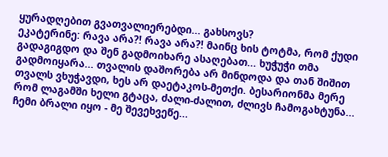ყურადღებით გვათვალიერებდი... გახსოვს?
ეკატერინე: რავა არა?! რავა არა?! მაინც ხის ტოტმა, რომ ქუდი გადაგიგდო და შენ გადმოიხარე ასაღებათ... ხუჭუჭი თმა გადმოიყარა... თვალის დაშორება არ მინდოდა და თან შიშით თვალს ვხუჭავდი, ხეს არ დაეტაკოს-მეთქი. ბესარიონმა მერე რომ ლაგამში ხელი გტაცა, ძალი-ძალით, ძლივს ჩამოგახტუნა... ჩემი ბრალი იყო - მე შევეხვეწე...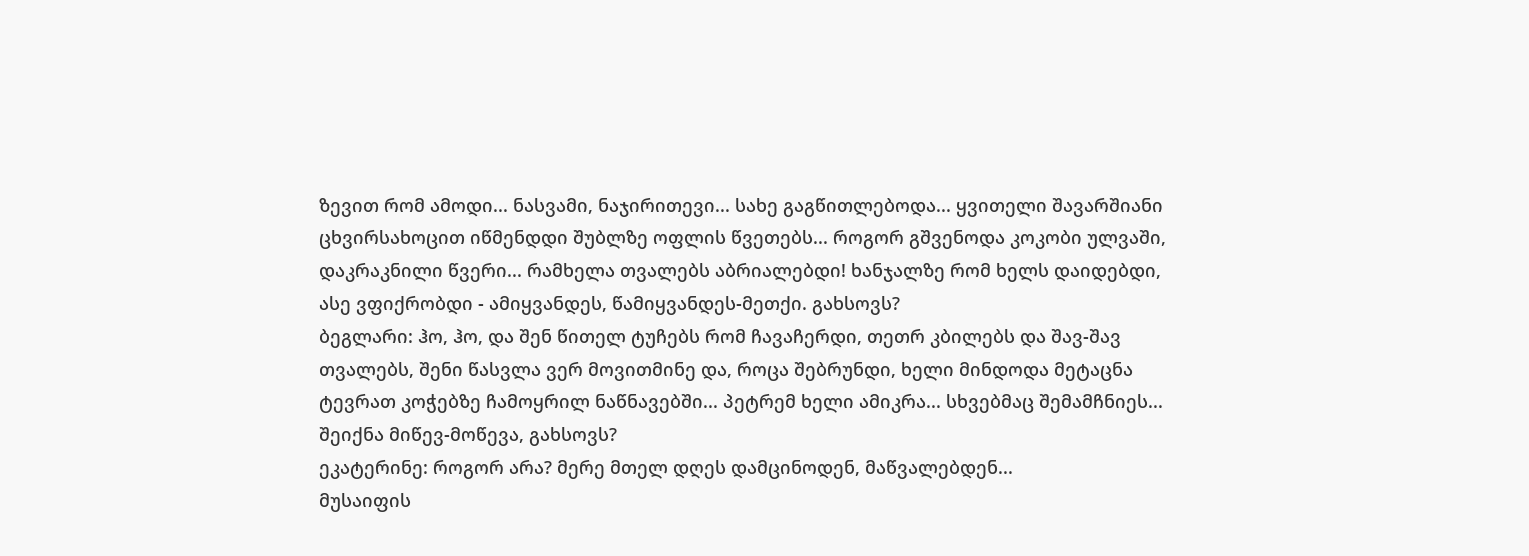ზევით რომ ამოდი... ნასვამი, ნაჯირითევი... სახე გაგწითლებოდა... ყვითელი შავარშიანი ცხვირსახოცით იწმენდდი შუბლზე ოფლის წვეთებს... როგორ გშვენოდა კოკობი ულვაში, დაკრაკნილი წვერი... რამხელა თვალებს აბრიალებდი! ხანჯალზე რომ ხელს დაიდებდი, ასე ვფიქრობდი - ამიყვანდეს, წამიყვანდეს-მეთქი. გახსოვს?
ბეგლარი: ჰო, ჰო, და შენ წითელ ტუჩებს რომ ჩავაჩერდი, თეთრ კბილებს და შავ-შავ თვალებს, შენი წასვლა ვერ მოვითმინე და, როცა შებრუნდი, ხელი მინდოდა მეტაცნა ტევრათ კოჭებზე ჩამოყრილ ნაწნავებში... პეტრემ ხელი ამიკრა... სხვებმაც შემამჩნიეს... შეიქნა მიწევ-მოწევა, გახსოვს?
ეკატერინე: როგორ არა? მერე მთელ დღეს დამცინოდენ, მაწვალებდენ...
მუსაიფის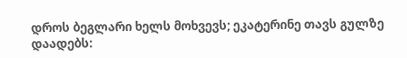დროს ბეგლარი ხელს მოხვევს; ეკატერინე თავს გულზე დაადებს: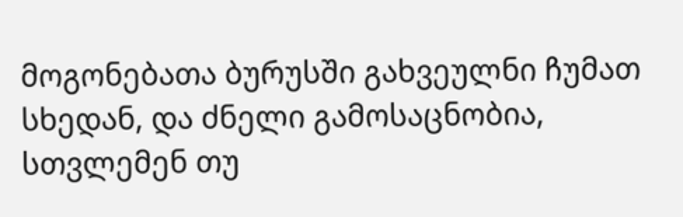მოგონებათა ბურუსში გახვეულნი ჩუმათ სხედან, და ძნელი გამოსაცნობია, სთვლემენ თუ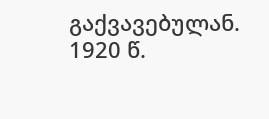გაქვავებულან.
1920 წ.